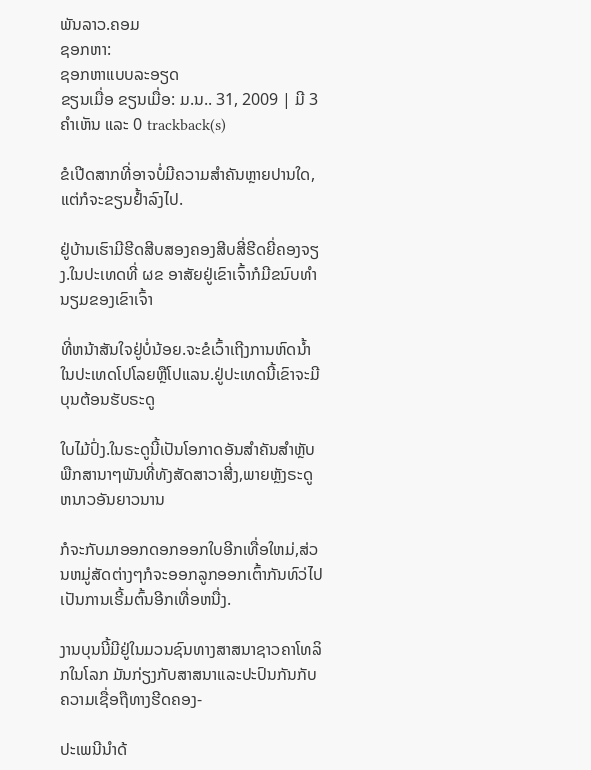ພັນລາວ.ຄອມ
ຊອກຫາ:
ຊອກຫາແບບລະອຽດ
ຂຽນເມື່ອ ຂຽນເມື່ອ: ມ.ນ.. 31, 2009 | ມີ 3 ຄຳເຫັນ ແລະ 0 trackback(s)

ຂໍເປີດສາກທີ່ອາຈບໍ່ມີຄວາມສຳຄັນຫຼາຍປານໃດ,ແຕ່ກໍຈະຂຽນຢ້ຳລົງໄປ.

ຢູ່ບ້ານເຮົາມີຮີດສີບສອງຄອງສີບສີ່ຮີດຍີ່ຄອງຈຽງ.ໃນປະເທດທີ່ ຜຂ ອາສັຍຢູ່ເຂົາເຈົ້າກໍມີຂນົບທຳນຽມຂອງເຂົາເຈົ້າ

ທີ່ຫນ້າສັນໃຈຢູ່ບໍ່ນ້ອຍ.ຈະຂໍເວົ້າເຖີງການຫົດນ້ຳໃນປະເທດໂປໂລຍຫຼືໂປແລນ.ຢູ່ປະເທດນີ້ເຂົາຈະມີບຸນຕ້ອນຮັບຣະດູ

ໃບໄມ້ປົ່ງ.ໃນຣະດູນີ້ເປັນໂອກາດອັນສຳຄັນສຳຫຼັບພືກສານາໆພັນທີ່ທັງສັດສາວາສີ່ງ,ພາຍຫຼັງຣະດູຫນາວອັນຍາວນານ

ກໍຈະກັບມາອອກດອກອອກໃບອີກເທື່ອໃຫມ່,ສ່ວນຫມູ່ສັດຕ່າງໆກໍຈະອອກລູກອອກເຕົ້າກັນທົວ່ໄປເປັນການເຣີ້ມຕົ້ນອີກເທື່ອຫນື່ງ.

ງານບຸນນີ້ມີຢູ່ໃນມວນຊົນທາງສາສນາຊາວຄາໂທລິກໃນໂລກ ມັນກ່ຽງກັບສາສນາແລະປະປົນກັນກັບຄວາມເຊື່ອຖືທາງຮີດຄອງ-

ປະເພນີນຳດ້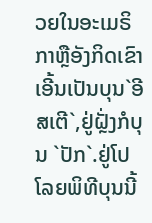ວຍໃນອະເມຣິກາຫຼືອັງກິດເຂົາເອີ້ນເປັນບຸນ`ອີສເຕີ`,ຢູ່ຝຼັ່ງກໍບຸນ `ປັກ`.ຢູ່ໂປໂລຍພິທີບຸນນີ້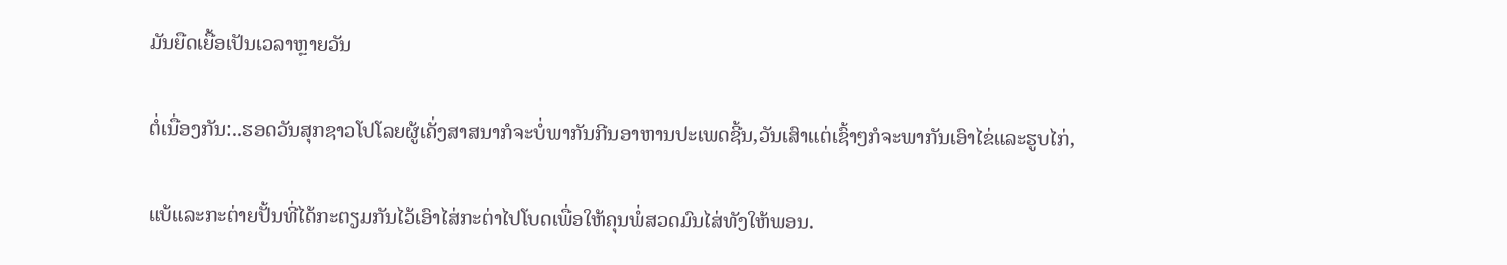ມັນຍືດເຍື້ອເປັນເວລາຫຼາຍວັນ

ຕໍ່ເນື່ອງກັນ:..ຮອດວັນສຸກຊາວໂປໂລຍຜູ້ເຄັ່ງສາສນາກໍຈະບໍ່ພາກັນກີນອາຫານປະເພດຊີ້ນ,ວັນເສົາແຕ່ເຊົ້າໆກໍຈະພາກັນເອົາໄຂ່ແລະຮູບໄກ່,

ແບ້ແລະກະຕ່າຍປັ້ນທີ່ໄດ້ກະຕຽມກັນໄວ້ເອົາໄສ່ກະຕ່າໄປໂບດເພື່ອໃຫ້ຄຸນພໍ່ສວດມົນໄສ່ທັງໃຫ້ພອນ.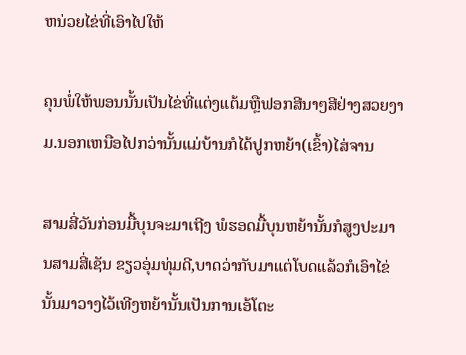ຫນ່ວຍໄຂ່ທີ່ເອົາໄປໃຫ້

ຄຸນພໍ່ໃຫ້ພອນນັ້ນເປັນໄຂ່ທີ່ແຕ່ງແຕ້ມຫຼືຟອກສີນາໆສີຢ່າງສວຍງາມ.ນອກເຫນືອໄປກວ່ານັ້ນແມ່ບ້ານກໍໄດ້ປູກຫຍ້າ(ເຂົ້າ)ໄສ່ຈານ

ສາມສີ່ວັນກ່ອນມື້ບຸນຈະມາເຖີງ ພໍຮອດມື້ບຸນຫຍ້ານັ້ນກໍສູງປະມານສາມສີ່ເຊັນ ຂຽວອຸ່ມທຸ່ມດີ,ບາດວ່າກັບມາແຕ່ໂບດແລ້ວກໍເອົາໄຂ່ນັ້ນມາວາງໄວ້ເທີງຫຍ້ານັ້ນເປັນການເອ້ໂຕະ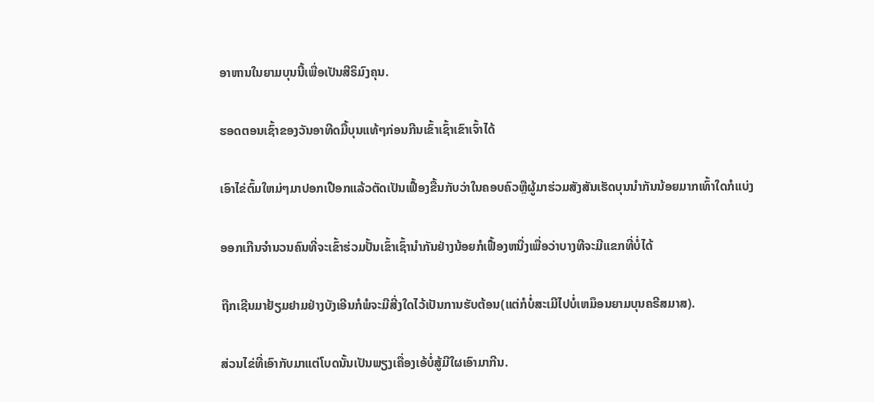ອາຫານໃນຍາມບຸນນີ້ເພື່ອເປັນສີຣິມົງຄຸນ.

ຮອດຕອນເຊົ້າຂອງວັນອາທີດມື້ບຸນແທ້ໆກ່ອນກີນເຂົ້າເຊົ້າເຂົາເຈົ້າໄດ້

ເອົາໄຂ່ຕົ້ມໃຫມ່ໆມາປອກເປືອກແລ້ວຕັດເປັນເຟື້ອງຂື້ນກັບວ່າໃນຄອບຄົວຫຼືຜູ້ມາຮ່ວມສັງສັນເຮັດບຸນນຳກັນນ້ອຍມາກເທົ້າໃດກໍແບ່ງ

ອອກເກີນຈຳນວນຄົນທີ່ຈະເຂົ້າຮ່ວມປັ້ນເຂົ້າເຊົ້ານຳກັນຢ່າງນ້ອຍກໍເຟື້ອງຫນື່ງເພື່ອວ່າບາງທີຈະມີແຂກທີ່ບໍ່ໄດ້

ຖືກເຊີນມາຢ້ຽມຢາມຢ່າງບັງເອີນກໍພໍຈະມີສີ່ງໃດໄວ້ເປັນການຮັບຕ້ອນ(ແຕ່ກໍບໍ່ສະເມີໄປບໍ່ເຫມຶອນຍາມບຸນຄຣີສມາສ).

ສ່ວນໄຂ່ທີ່ເອົາກັບມາແຕ່ໂບດນັ້ນເປັນພຽງເຄື່ອງເອ້ບໍ່ສູ້ມີໃຜເອົາມາກີນ.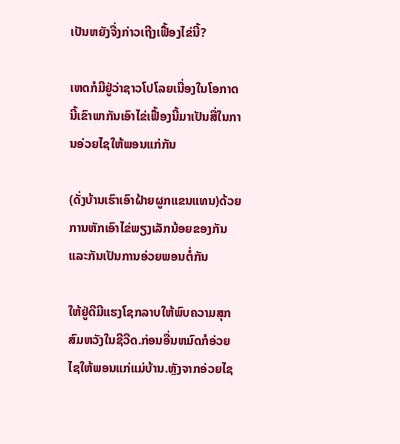ເປັນຫຍັງຈື່ງກ່າວເຖີງເຟື້ອງໄຂ່ນີ້?

ເຫດກໍມີຢູ່ວ່າຊາວໂປໂລຍເນື່ອງໃນໂອກາດນີ້ເຂົາພາກັນເອົາໄຂ່ເຟື້ອງນີ້ມາເປັນສື່ໃນການອ່ວຍໄຊໃຫ້ພອນແກ່ກັນ

(ດັ່ງບ້ານເຮົາເອົາຝ້າຍຜູກແຂນແທນ)ດ້ວຍການຫັກເອົາໄຂ່ພຽງເລັກນ້ອຍຂອງກັນແລະກັນເປັນການອ່ວຍພອນຕໍ່ກັນ

ໃຫ້ຢູ່ດີມີແຮງໂຊກລາບໃຫ້ພົບຄວາມສຸກສົມຫວັງໃນຊີວີດ.ກ່ອນອື່ນຫມົດກໍອ່ວຍໄຊໃຫ້ພອນແກ່ແມ່ບ້ານ.ຫຼັງຈາກອ່ວຍໄຊ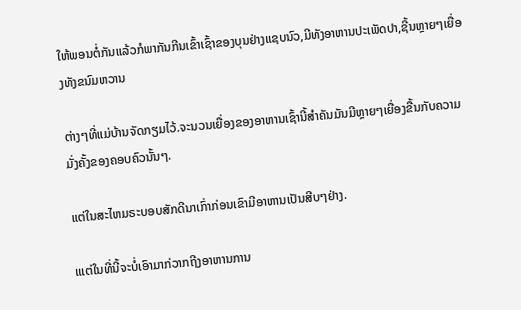ໃຫ້ພອນຕໍ່ກັນແລ້ວກໍພາກັນກີນເຂົ້າເຊົ້າຂອງບຸນຢ່າງແຊບນົວ,ມີທັງອາຫານປະເພັດປາ,ຊີ້ນຫຼາຍໆເຍື່ອງທັງຂນົມຫວານ

ຕ່າງໆທີ່ແມ່ບ້ານຈັດກຽມໄວ້.ຈະນວນເຍື່ອງຂອງອາຫານເຊົ້ານີ້ສຳຄັນມັນມີຫຼາຍໆເຍື່ອງຂື້ນກັບຄວາມມັ່ງຄັ້ງຂອງຄອບຄົວນັ້ນໆ.

ແຕ່ໃນສະໄຫມຣະບອບສັກດີນາເກົ່າກ່ອນເຂົາມີອາຫານເປັນສີບໆຢ່າງ.

ເແຕ່ໃນທີ່ນີ້ຈະບໍ່ເອົາມາກ່ວາກຖີງອາຫານການ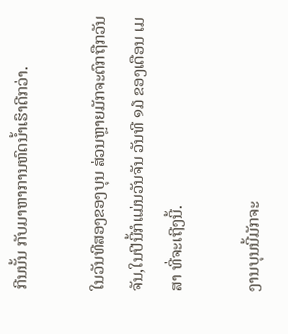ກີນນັ້ນ ກັບມາຫາການຫົດນ້ຳເຮົາດີກວ່າ.

ໃນວັນທີສອງຂອງບຸນ ສ່ວນຫຼາຍມັກຈະຕົກຖືກວັນຈັນ,ໃນປີນີ້ກໍແມ່ນວັນຈັນ ວັນທີ ໑໓ ຂອງເດືອນ ເມສາ ທີ່ຈະເຖີງນີ້.

ງານບຸນນີ້ມັກຈະ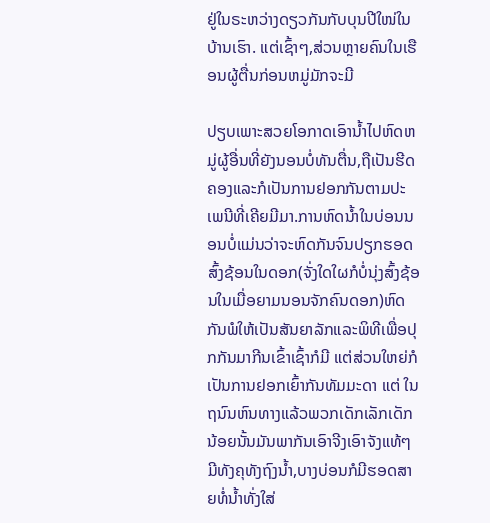ຢູ່ໃນຣະຫວ່າງດຽວກັນກັບບຸນປີໃໜ່ໃນບ້ານເຮົາ. ແຕ່ເຊົ້າໆ,ສ່ວນຫຼາຍຄົນໃນເຮືອນຜູ້ຕື່ນກ່ອນຫມູ່ມັກຈະມີ

ປຽບເພາະສວຍໂອກາດເອົານ້ຳໄປຫົດຫມູ່ຜູ້ອື່ນທີ່ຍັງນອນບໍ່ທັນຕື່ນ,ຖືເປັນຮີດຄອງແລະກໍເປັນການຢອກກັນຕາມປະເພນີທີ່ເຄີຍມີມາ.ການຫົດນ້ຳໃນບ່ອນນອນບໍ່ແມ່ນວ່າຈະຫົດກັນຈົນປຽກຮອດສົ້ງຊ້ອນໃນດອກ(ຈັ່ງໃດໃຜກໍບໍ່ນຸ່ງສົ້ງຊ້ອນໃນເມື່ອຍາມນອນຈັກຄົນດອກ)ຫົດກັນພໍໃຫ້ເປັນສັນຍາລັກແລະພິທີເພື່ອປຸກກັນມາກີນເຂົ້າເຊົ້າກໍມີ ແຕ່ສ່ວນໃຫຍ່ກໍເປັນການຢອກເຍົ້າກັນທັມມະດາ ແຕ່ ໃນຖນົນຫົນທາງແລ້ວພວກເດັກເລັກເດັກນ້ອຍນັ້ນມັນພາກັນເອົາຈີງເອົາຈັງແທ້ໆ ມີທັງຄຸທັງຖົງນ້ຳ,ບາງບ່ອນກໍມີຮອດສາຍທໍ່ນ້ຳທັ່ງໃສ່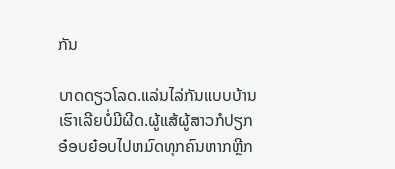ກັນ

ບາດດຽວໂລດ.ແລ່ນໄລ່ກັນແບບບ້ານເຮົາເລີຍບໍ່ມີຜີດ.ຜູ້ແສ້ຜູ້ສາວກໍປຽກ ອ໋ອບຍ໋ອບໄປຫມົດທຸກຄົນຫາກຫຼີກ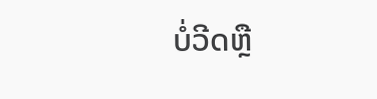ບໍ່ວີດຫຼື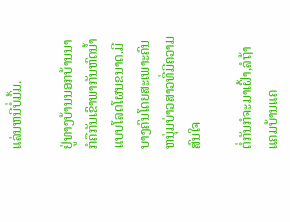ແລ່ນຫນີບໍ່ມົ້ມ.

ຢູ່ທາງບ້ານນອກບ້ານນາກໍຄືກັນເຂົາພາກັນຫົດນ້ຳແບບໂລດໂຜນຂນາດ.ມີບາງຄົນໂດຍສະເພາະຄົນຫນຸ່ມບ່າວສາວທີ່ມີຄວາມສົນໃຈ

ຕໍ່ກັນກໍຈະມາເຝົ້າ,ລໍຖ້າແຄມບ້ານແຄ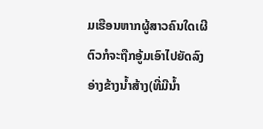ມເຮືອນຫາກຜູ້ສາວຄົນໃດເຜີຕົວກໍຈະຖືກອູ້ມເອົາໄປຍັດລົງອ່າງຂ້າງນ້ຳສ້າງ(ທີ່ມີນ້ຳ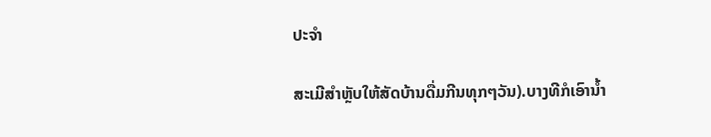ປະຈຳ

ສະເມີສຳຫຼັບໃຫ້ສັດບ້ານດື່ມກີນທຸກໆວັນ).ບາງທີກໍເອົານ້ຳ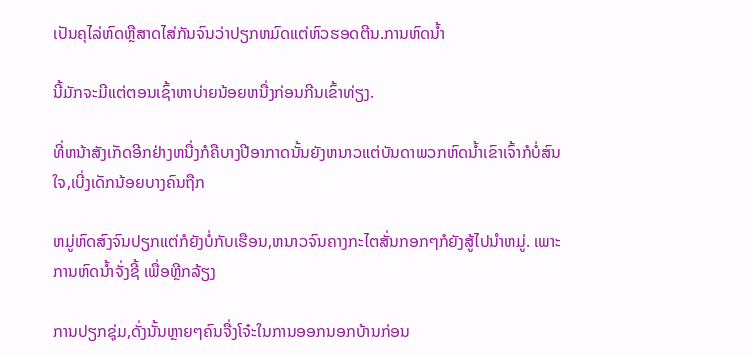ເປັນຄຸໄລ່ຫົດຫຼືສາດໄສ່ກັນຈົນວ່າປຽກຫມົດແຕ່ຫົວຮອດຕີນ.ການຫົດນ້ຳ

ນີ້ມັກຈະມີແຕ່ຕອນເຊົ້າຫາບ່າຍນ້ອຍຫນື່ງກ່ອນກີນເຂົ້າທ່ຽງ.

ທີ່ຫນ້າສັງເກັດອີກຢ່າງຫນື່ງກໍຄືບາງປີອາກາດນັ້ນຍັງຫນາວແຕ່ບັນດາພວກຫົດນ້ຳເຂົາເຈົ້າກໍບໍ່ສົນໃຈ,ເບີ່ງເດັກນ້ອຍບາງຄົນຖືກ

ຫມູ່ຫົດສົງຈົນປຽກແຕ່ກໍຍັງບໍ່ກັບເຮືອນ,ຫນາວຈົນຄາງກະໄຕສັ່ນກອກໆກໍຍັງສູ້ໄປນຳຫມູ່. ເພາະການຫົດນ້ຳຈັ່ງຊີ້ ເພື່ອຫຼີກລ້ຽງ

ການປຽກຊຸ່ມ,ດັ່ງນັ້ນຫຼາຍໆຄົນຈື່ງໂຈ໋ະໃນການອອກນອກບ້ານກ່ອນ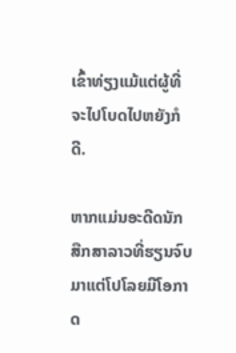ເຂົ້າທ່ຽງແມ້ແຕ່ຜູ້ທີ່ຈະໄປໂບດໄປຫຍັງກໍດີ.

ຫາກແມ່ນອະດີດນັກສືກສາລາວທີ່ຮຽນຈົບມາແຕ່ໂປໂລຍມີໂອກາດ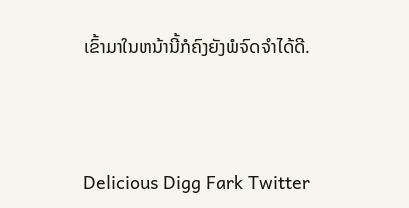ເຂົ້າມາໃນຫນ້ານີ້ກໍຄົງຍັງພໍຈົດຈຳໄດ້ດີ.



Delicious Digg Fark Twitter